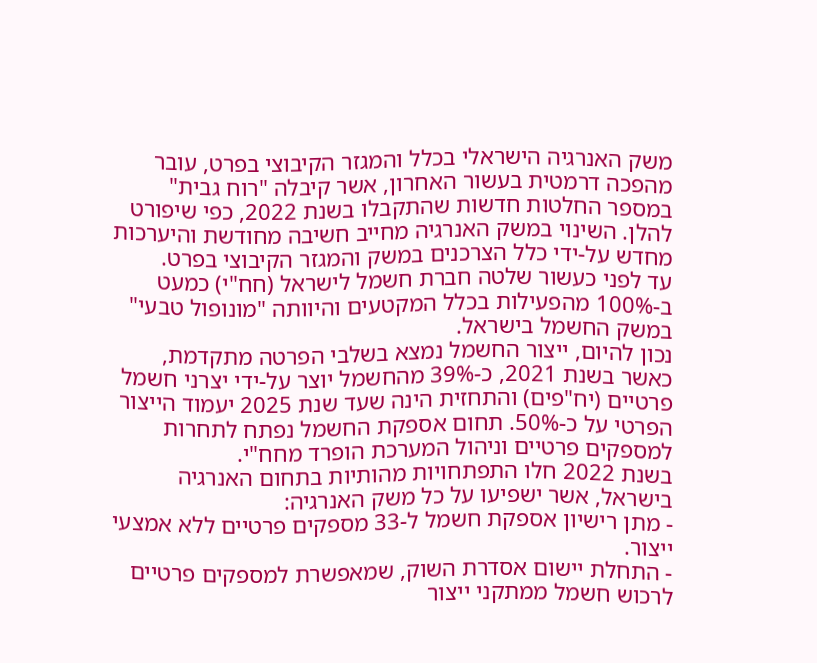משק האנרגיה הישראלי בכלל והמגזר הקיבוצי בפרט, עובר מהפכה דרמטית בעשור האחרון, אשר קיבלה "רוח גבית" במספר החלטות חדשות שהתקבלו בשנת 2022, כפי שיפורט להלן. השינוי במשק האנרגיה מחייב חשיבה מחודשת והיערכות מחדש על-ידי כלל הצרכנים במשק והמגזר הקיבוצי בפרט.
עד לפני כעשור שלטה חברת חשמל לישראל (חח"י) כמעט ב-100% מהפעילות בכלל המקטעים והיוותה "מונופול טבעי" במשק החשמל בישראל.
נכון להיום, ייצור החשמל נמצא בשלבי הפרטה מתקדמת, כאשר בשנת 2021, כ-39% מהחשמל יוצר על-ידי יצרני חשמל פרטיים (יח"פים) והתחזית הינה שעד שנת 2025 יעמוד הייצור הפרטי על כ-50%. תחום אספקת החשמל נפתח לתחרות למספקים פרטיים וניהול המערכת הופרד מחח"י.
בשנת 2022 חלו התפתחויות מהותיות בתחום האנרגיה בישראל, אשר ישפיעו על כל משק האנרגיה:
- מתן רישיון אספקת חשמל ל-33 מספקים פרטיים ללא אמצעי ייצור.
- התחלת יישום אסדרת השוק, שמאפשרת למספקים פרטיים לרכוש חשמל ממתקני ייצור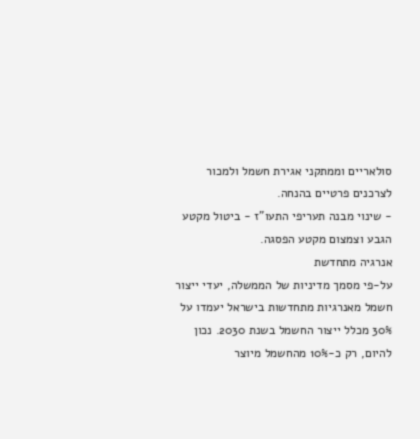סולאריים וממתקני אגירת חשמל ולמכור לצרכנים פרטיים בהנחה.
- שינוי מבנה תעריפי התעו"ז - ביטול מקטע הגבע וצמצום מקטע הפסגה.
אנרגיה מתחדשת
על-פי מסמך מדיניות של הממשלה, יעדי ייצור חשמל מאנרגיות מתחדשות בישראל יעמדו על 30% מכלל ייצור החשמל בשנת 2030. נכון להיום, רק כ-10% מהחשמל מיוצר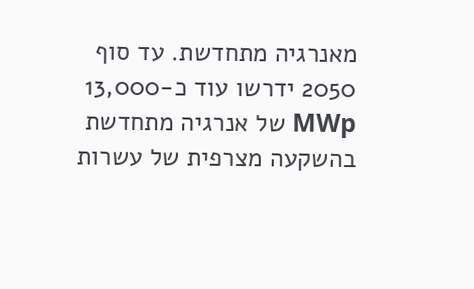מאנרגיה מתחדשת. עד סוף 2050 ידרשו עוד כ-13,000 MWp של אנרגיה מתחדשת בהשקעה מצרפית של עשרות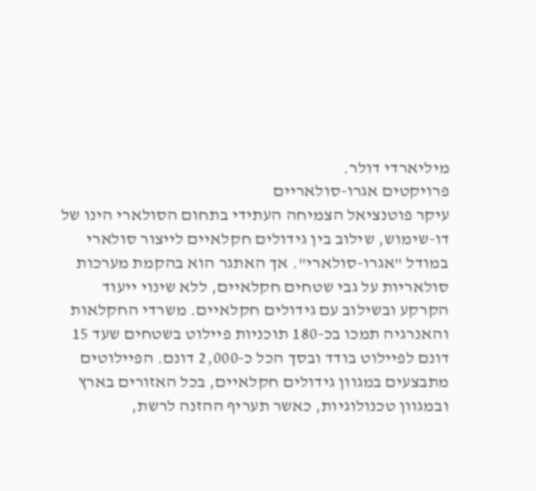מיליארדי דולר.
פרויקטים אגרו-סולאריים
עיקר פוטנציאל הצמיחה העתידי בתחום הסולארי הינו של דו-שימוש, שילוב בין גידולים חקלאיים לייצור סולארי במודל "אגרו-סולארי". אך האתגר הוא בהקמת מערכות סולאריות על גבי שטחים חקלאיים, ללא שינוי ייעוד הקרקע ובשילוב עם גידולים חקלאיים. משרדי החקלאות והאנרגיה תמכו בכ-180 תוכניות פיילוט בשטחים שעד 15 דונם לפיילוט בודד ובסך הכל כ-2,000 דונם. הפיילוטים מתבצעים במגוון גידולים חקלאיים, בכל האזורים בארץ ובמגוון טכנולוגיות, כאשר תעריף ההזנה לרשת,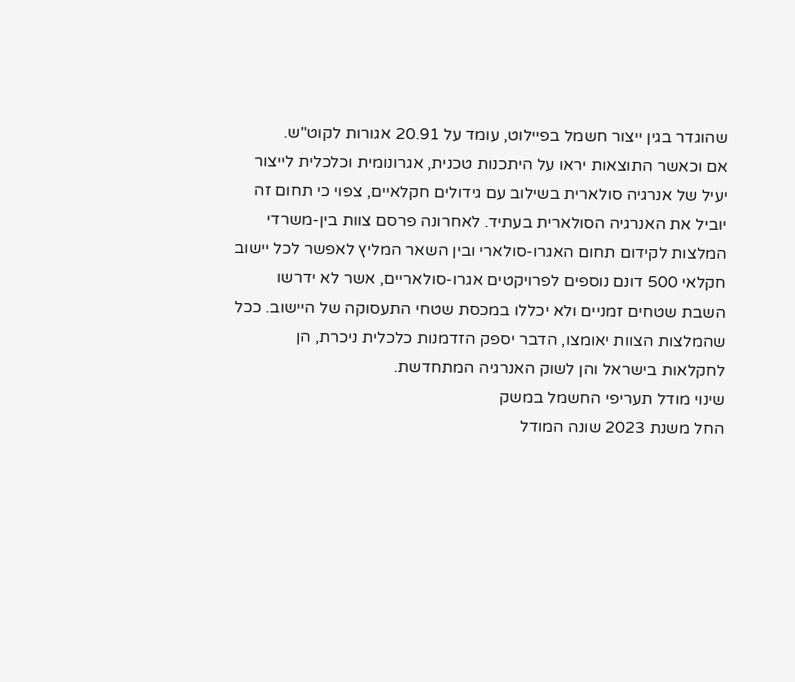שהוגדר בגין ייצור חשמל בפיילוט, עומד על 20.91 אגורות לקוט"ש.
אם וכאשר התוצאות יראו על היתכנות טכנית, אגרונומית וכלכלית לייצור יעיל של אנרגיה סולארית בשילוב עם גידולים חקלאיים, צפוי כי תחום זה יוביל את האנרגיה הסולארית בעתיד. לאחרונה פרסם צוות בין-משרדי המלצות לקידום תחום האגרו-סולארי ובין השאר המליץ לאפשר לכל יישוב חקלאי 500 דונם נוספים לפרויקטים אגרו-סולאריים, אשר לא ידרשו השבת שטחים זמניים ולא יכללו במכסת שטחי התעסוקה של היישוב. ככל שהמלצות הצוות יאומצו, הדבר יספק הזדמנות כלכלית ניכרת, הן לחקלאות בישראל והן לשוק האנרגיה המתחדשת.
שינוי מודל תעריפי החשמל במשק
החל משנת 2023 שונה המודל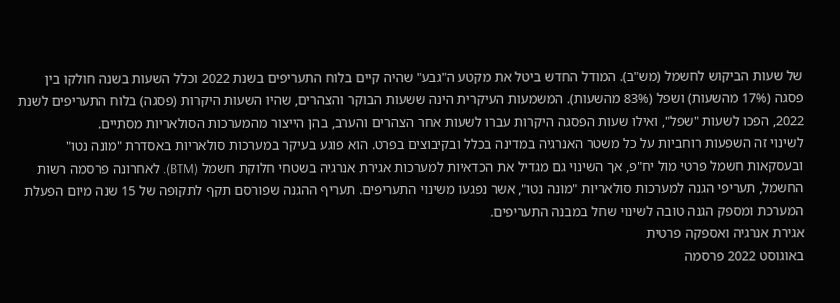של שעות הביקוש לחשמל (מש"ב). המודל החדש ביטל את מקטע ה"גבע" שהיה קיים בלוח התעריפים בשנת 2022 וכלל השעות בשנה חולקו בין פסגה (17% מהשעות) ושפל (83% מהשעות). המשמעות העיקרית הינה ששעות הבוקר והצהרים, שהיו השעות היקרות (פסגה) בלוח התעריפים לשנת 2022, הפכו לשעות "שפל", ואילו שעות הפסגה היקרות עברו לשעות אחר הצהרים והערב, בהן הייצור מהמערכות הסולאריות מסתיים.
לשינוי זה השפעות רוחביות על כל משטר האנרגיה במדינה בכלל ובקיבוצים בפרט. הוא פוגע בעיקר במערכות סולאריות באסדרת "מונה נטו" ובעסקאות חשמל פרטי מול יח"פ, אך השינוי גם מגדיל את הכדאיות למערכות אגירת אנרגיה בשטחי חלוקת חשמל (BTM). לאחרונה פרסמה רשות החשמל, תעריפי הגנה למערכות סולאריות "מונה נטו", אשר נפגעו משינוי התעריפים. תעריף ההגנה שפורסם תקף לתקופה של 15 שנה מיום הפעלת המערכת ומספק הגנה טובה לשינוי שחל במבנה התעריפים.
אגירת אנרגיה ואספקה פרטית
באוגוסט 2022 פרסמה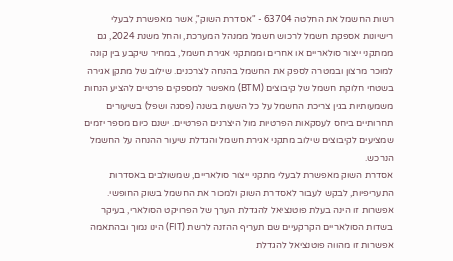רשות החשמל את החלטה 63704 - "אסדרת השוק", אשר מאפשרת לבעלי רישיונות אספקת חשמל לרכוש חשמל ממנהל המערכת, והחל משנת 2024, גם ממתקני ייצור סולאריים או אחרים וממתקני אגירת חשמל, במחיר שיקבע בין קונה למוכר מרצון ובמטרה לספק את החשמל בהנחה לצרכנים. שילוב של מתקן אגירה בשטחי חלוקת חשמל של קיבוצים (BTM) מאפשר למספקים פרטיים להציע הנחות משמעותיות בגין צריכת החשמל על כל השעות בשנה (פסגה ושפל) בשיעורים תחרותיים ביחס לעסקאות הפרטיות מול היצרנים הפרטיים. ישנם כיום מספר יזמים שמציעים לקיבוצים שילוב מתקני אגירת חשמל והגדלת שיעור ההנחה על החשמל הנרכש.
אסדרת השוק מאפשרת לבעלי מתקני ייצור סולאריים, שמשולבים באסדרות התעריפיות, לבקש לעבור לאסדרת השוק ולמכור את החשמל בשוק החופשי. אפשרות זו הינה בעלת פוטנציאל להגדלת הערך של הפרויקט הסולארי, בעיקר בשדות הסולאריים הקרקעיים שם תעריף ההזנה לרשת (FIT) הינו נמוך ובהתאמה אפשרות זו מהווה פוטנציאל להגדלת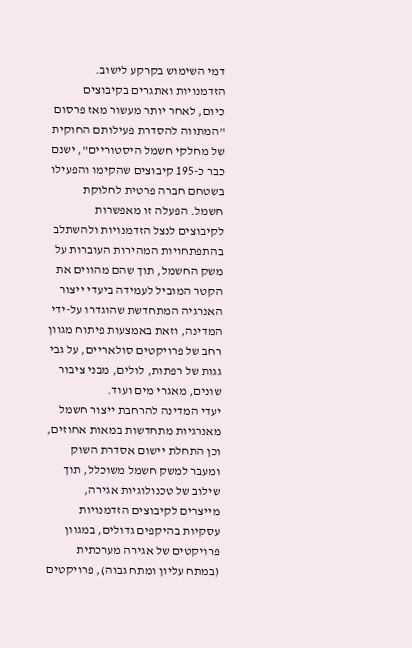דמי השימוש בקרקע לישוב.
הזדמנויות ואתגרים בקיבוצים
כיום, לאחר יותר מעשור מאז פרסום "המתווה להסדרת פעילותם החוקית של מחלקי חשמל היסטוריים", ישנם כבר כ-195 קיבוצים שהקימו והפעילו בשטחם חברה פרטית לחלוקת חשמל. הפעלה זו מאפשרות לקיבוצים לנצל הזדמנויות ולהשתלב בהתפתחויות המהירות העוברות על משק החשמל, תוך שהם מהווים את הקטר המוביל לעמידה ביעדי ייצור האנרגיה המתחדשת שהוגדרו על-ידי המדינה, וזאת באמצעות פיתוח מגוון רחב של פרויקטים סולאריים, על גבי גגות של רפתות, לולים, מבני ציבור שונים, מאגרי מים ועוד.
יעדי המדינה להרחבת ייצור חשמל מאנרגיות מתחדשות במאות אחוזים, וכן התחלת יישום אסדרת השוק ומעבר למשק חשמל משוכלל, תוך שילוב של טכנולוגיות אגירה, מייצרים לקיבוצים הזדמנויות עסקיות בהיקפים גדולים, במגוון פרויקטים של אגירה מערכתית (במתח עליון ומתח גבוה), פרויקטים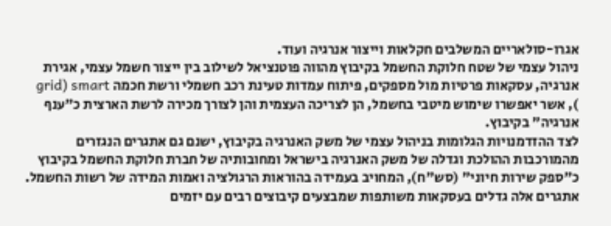אגרו-סולאריים המשלבים חקלאות וייצור אנרגיה ועוד.
ניהול עצמי של שטח חלוקת החשמל בקיבוץ מהווה פוטנציאל לשילוב בין ייצור חשמל עצמי, אגירת אנרגיה, עסקאות פרטיות מול מספקים, פיתוח עמדות טעינת רכב חשמלי ורשת חכמה grid) smart ), אשר יאפשרו שימוש מיטבי בחשמל, הן לצריכה העצמית והן לצורך מכירה לרשת הארצית כ"ענף אנרגיה" בקיבוץ.
לצד ההזדמנויות הגלומות בניהול עצמי של משק האנרגיה בקיבוץ, ישנם גם אתגרים הנגזרים מהמורכבות ההולכת וגדלה של משק האנרגיה בישראל ומחובותיה של חברת חלוקת החשמל בקיבוץ כ"ספק שירות חיוני" (סש"ח), המחויב בעמידה בהוראות הרגולציה ואמות המידה של רשות החשמל. אתגרים אלה גדלים בעסקאות משותפות שמבצעים קיבוצים רבים עם יזמים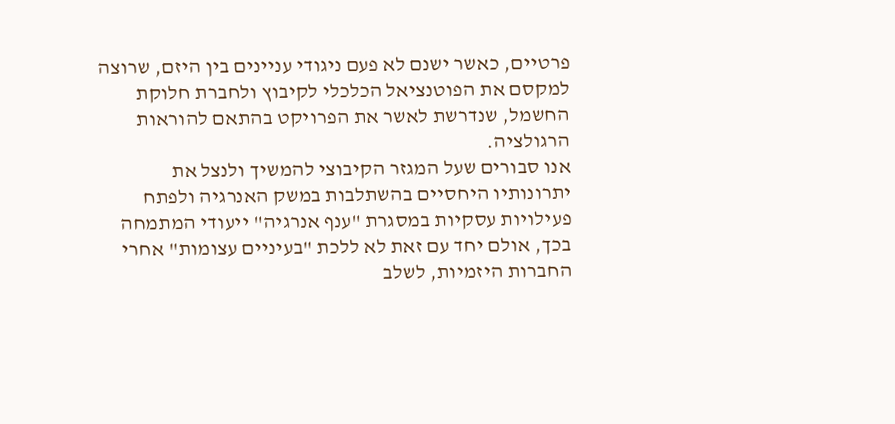פרטיים, כאשר ישנם לא פעם ניגודי עניינים בין היזם, שרוצה למקסם את הפוטנציאל הכלכלי לקיבוץ ולחברת חלוקת החשמל, שנדרשת לאשר את הפרויקט בהתאם להוראות הרגולציה.
אנו סבורים שעל המגזר הקיבוצי להמשיך ולנצל את יתרונותיו היחסיים בהשתלבות במשק האנרגיה ולפתח פעילויות עסקיות במסגרת "ענף אנרגיה" ייעודי המתמחה בכך, אולם יחד עם זאת לא ללכת "בעיניים עצומות" אחרי החברות היזמיות, לשלב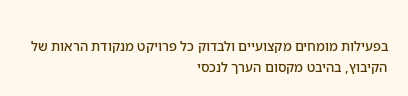בפעילות מומחים מקצועיים ולבדוק כל פרויקט מנקודת הראות של הקיבוץ, בהיבט מקסום הערך לנכסי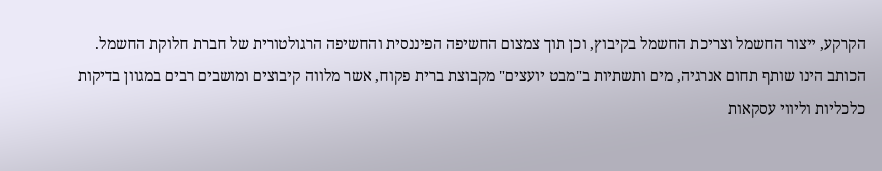הקרקע, ייצור החשמל וצריכת החשמל בקיבוץ, וכן תוך צמצום החשיפה הפיננסית והחשיפה הרגולטורית של חברת חלוקת החשמל.
הכותב הינו שותף תחום אנרגיה, מים ותשתיות ב"מבט יועצים" מקבוצת ברית פקוח, אשר מלווה קיבוצים ומושבים רבים במגוון בדיקות כלכליות וליווי עסקאות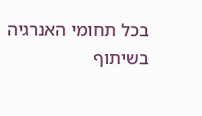בכל תחומי האנרגיה
בשיתוף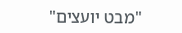"מבט יועצים"